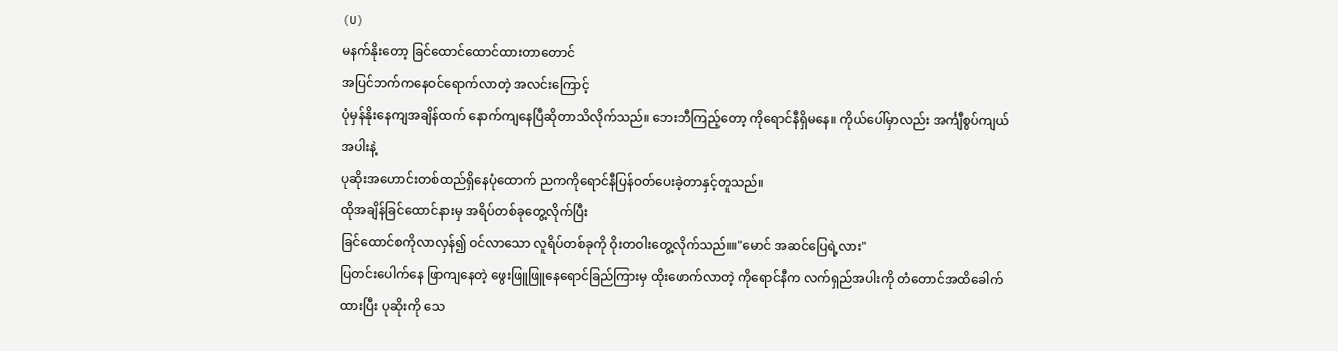(U)
မနက်နိုးတော့ ခြင်ထောင်ထောင်ထားတာတောင်
အပြင်ဘက်ကနေဝင်ရောက်လာတဲ့ အလင်းကြောင့်
ပုံမှန်နိုးနေကျအချိန်ထက် နောက်ကျနေပြီဆိုတာသိလိုက်သည်။ ဘေးဘီကြည့်တော့ ကိုရောင်နီရှိမနေ။ ကိုယ်ပေါ်မှာလည်း အင်္ကျီစွပ်ကျယ်အပါးနဲ့
ပုဆိုးအဟောင်းတစ်ထည်ရှိနေပုံထောက် ညကကိုရောင်နီပြန်ဝတ်ပေးခဲ့တာနှင့်တူသည်။
ထိုအချိန်ခြင်ထောင်နားမှ အရိပ်တစ်ခုတွေ့လိုက်ပြီး
ခြင်ထောင်စကိုလာလှန်၍ ဝင်လာသော လူရိပ်တစ်ခုကို ဝိုးတဝါးတွေ့လိုက်သည်။။"မောင် အဆင်ပြေရဲ့လား"
ပြတင်းပေါက်နေ ဖြာကျနေတဲ့ ဖွေးဖြူဖြူနေရောင်ခြည်ကြားမှ ထိုးဖောက်လာတဲ့ ကိုရောင်နီက လက်ရှည်အပါးကို တံတောင်အထိခေါက်ထားပြီး ပုဆိုးကို သေ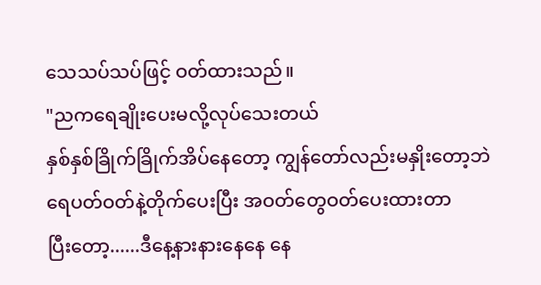သေသပ်သပ်ဖြင့် ဝတ်ထားသည်။
"ညကရေချိုးပေးမလို့လုပ်သေးတယ်
နှစ်နှစ်ခြိုက်ခြိုက်အိပ်နေတော့ ကျွန်တော်လည်းမနှိုးတော့ဘဲ
ရေပတ်ဝတ်နဲ့တိုက်ပေးပြီး အဝတ်တွေဝတ်ပေးထားတာ
ပြီးတော့......ဒီနေ့နားနားနေနေ နေ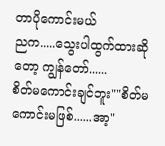တာပိုကောင်းမယ်
ညက.....သွေးပါထွက်ထားဆိုတော့ ကျွန်တော်......
စိတ်မကောင်းချင်ဘူး""စိတ်မကောင်းမဖြစ်......အာ့"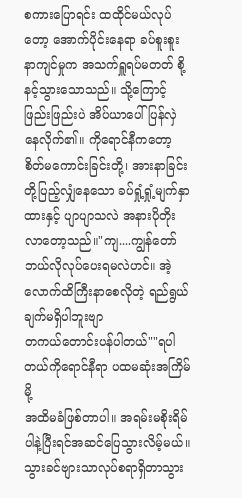စကားပြောရင်း ထထိုင်မယ်လုပ်တော့ အောက်ပိုင်းနေရာ ခပ်စူးစူးနာကျင်မှုက အသက်ရှူရပ်မတတ် စို့နင့်သွားသောသည်။ သို့ကြောင့် ဖြည်းဖြည်းပဲ အိပ်ယာပေါ်ပြန်လှဲနေလိုက်၏။ ကိုရောင်နီကတော့ စိတ်မကောင်းခြင်းတို့၊ အားနာခြင်းတို့ပြည့်လျှံနေသော ခပ်ရှုံ့ရှုံ့မျက်နှာထားနှင့် ပျာပျာသလဲ အနားပိုတိုးလာတော့သည်။"ကျ....ကျွန်တော် ဘယ်လိုလုပ်ပေးရမလဲဟင်။ အဲ့လောက်ထိကြီးနာစေလိုတဲ့ ရည်ရွယ်ချက်မရှိပါဘူးဗျာ
တကယ်တောင်းပန်ပါတယ်""ရပါတယ်ကိုရောင်နီရာ ပထမဆုံးအကြိမ်မို့
အထိမခံဖြစ်တာပါ။ အရမ်းမစိုးရိမ်ပါနဲ့ပြီးရင်အဆင်ပြေသွားလိမ့်မယ်။ သွားခင်ဗျားသာလုပ်စရာရှိတာသွား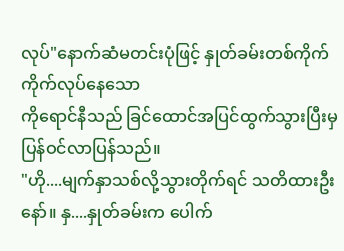လုပ်"နောက်ဆံမတင်းပုံဖြင့် နှုတ်ခမ်းတစ်ကိုက်ကိုက်လုပ်နေသော
ကိုရောင်နီသည် ခြင်ထောင်အပြင်ထွက်သွားပြီးမှ
ပြန်ဝင်လာပြန်သည်။
"ဟို....မျက်နှာသစ်လို့သွားတိုက်ရင် သတိထားဦးနော်။ နှ....နှုတ်ခမ်းက ပေါက်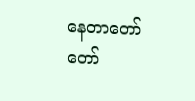နေတာတော်တော်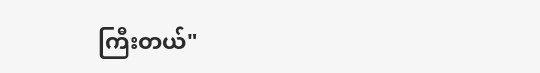ကြီးတယ်"